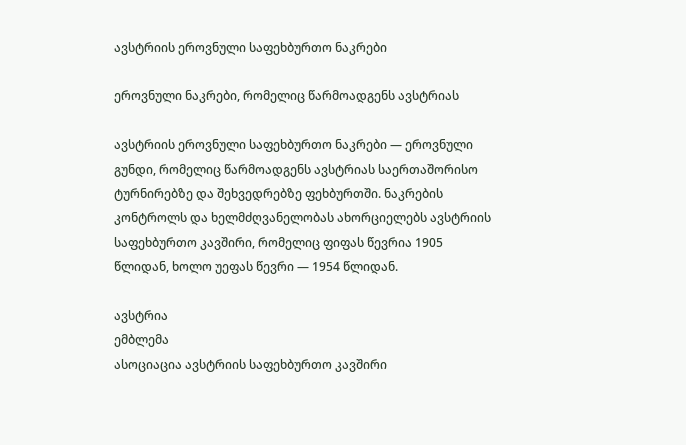ავსტრიის ეროვნული საფეხბურთო ნაკრები

ეროვნული ნაკრები, რომელიც წარმოადგენს ავსტრიას

ავსტრიის ეროვნული საფეხბურთო ნაკრები — ეროვნული გუნდი, რომელიც წარმოადგენს ავსტრიას საერთაშორისო ტურნირებზე და შეხვედრებზე ფეხბურთში. ნაკრების კონტროლს და ხელმძღვანელობას ახორციელებს ავსტრიის საფეხბურთო კავშირი, რომელიც ფიფას წევრია 1905 წლიდან, ხოლო უეფას წევრი — 1954 წლიდან.

ავსტრია
ემბლემა
ასოციაცია ავსტრიის საფეხბურთო კავშირი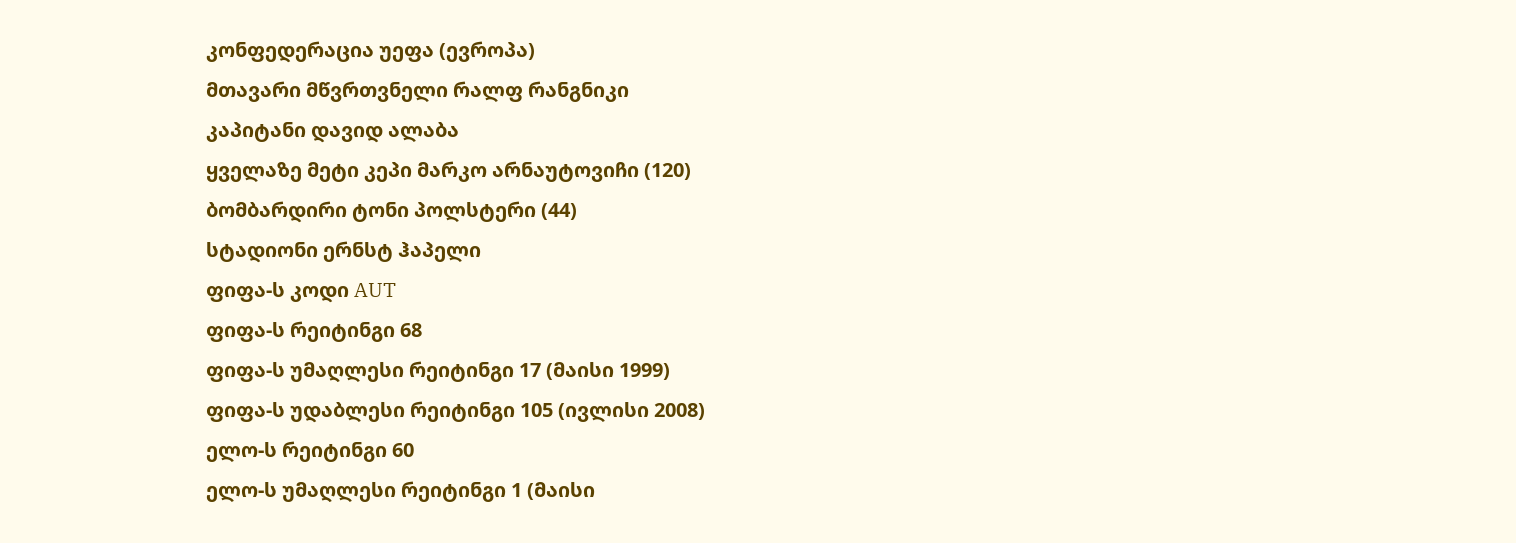კონფედერაცია უეფა (ევროპა)
მთავარი მწვრთვნელი რალფ რანგნიკი
კაპიტანი დავიდ ალაბა
ყველაზე მეტი კეპი მარკო არნაუტოვიჩი (120)
ბომბარდირი ტონი პოლსტერი (44)
სტადიონი ერნსტ ჰაპელი
ფიფა-ს კოდი AUT
ფიფა-ს რეიტინგი 68
ფიფა-ს უმაღლესი რეიტინგი 17 (მაისი 1999)
ფიფა-ს უდაბლესი რეიტინგი 105 (ივლისი 2008)
ელო-ს რეიტინგი 60
ელო-ს უმაღლესი რეიტინგი 1 (მაისი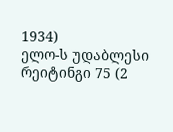1934)
ელო-ს უდაბლესი რეიტინგი 75 (2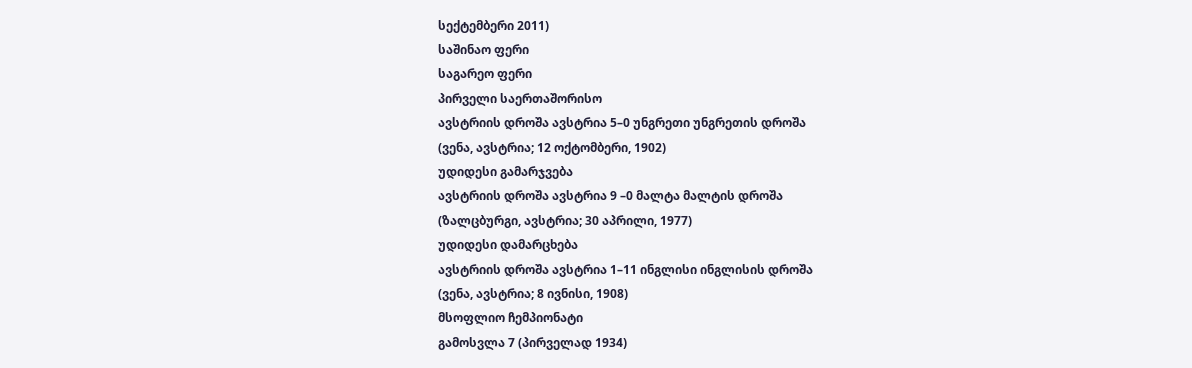სექტემბერი 2011)
საშინაო ფერი
საგარეო ფერი
პირველი საერთაშორისო
ავსტრიის დროშა ავსტრია 5–0 უნგრეთი უნგრეთის დროშა
(ვენა, ავსტრია; 12 ოქტომბერი, 1902)
უდიდესი გამარჯვება
ავსტრიის დროშა ავსტრია 9 –0 მალტა მალტის დროშა
(ზალცბურგი, ავსტრია; 30 აპრილი, 1977)
უდიდესი დამარცხება
ავსტრიის დროშა ავსტრია 1–11 ინგლისი ინგლისის დროშა
(ვენა, ავსტრია; 8 ივნისი, 1908)
მსოფლიო ჩემპიონატი
გამოსვლა 7 (პირველად 1934)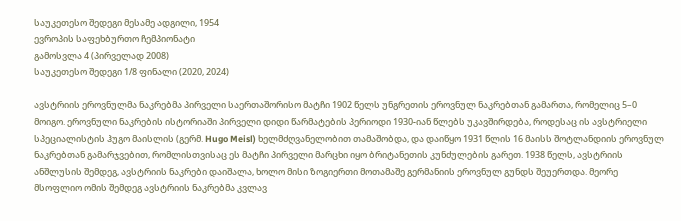საუკეთესო შედეგი მესამე ადგილი, 1954
ევროპის საფეხბურთო ჩემპიონატი
გამოსვლა 4 (პირველად 2008)
საუკეთესო შედეგი 1/8 ფინალი (2020, 2024)

ავსტრიის ეროვნულმა ნაკრებმა პირველი საერთაშორისო მატჩი 1902 წელს უნგრეთის ეროვნულ ნაკრებთან გამართა, რომელიც 5–0 მოიგო. ეროვნული ნაკრების ისტორიაში პირველი დიდი წარმატების პერიოდი 1930-იან წლებს უკავშირდება, როდესაც ის ავსტრიელი სპეციალისტის ჰუგო მაისლის (გერმ. Hugo Meisl) ხელმძღვანელობით თამაშობდა, და დაიწყო 1931 წლის 16 მაისს შოტლანდიის ეროვნულ ნაკრებთან გამარჯვებით, რომლისთვისაც ეს მატჩი პირველი მარცხი იყო ბრიტანეთის კუნძულების გარეთ. 1938 წელს, ავსტრიის ანშლუსის შემდეგ, ავსტრიის ნაკრები დაიშალა, ხოლო მისი ზოგიერთი მოთამაშე გერმანიის ეროვნულ გუნდს შეუერთდა. მეორე მსოფლიო ომის შემდეგ ავსტრიის ნაკრებმა კვლავ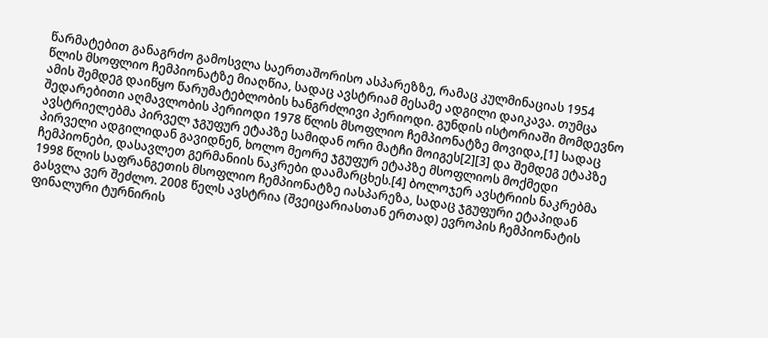წარმატებით განაგრძო გამოსვლა საერთაშორისო ასპარეზზე, რამაც კულმინაციას 1954 წლის მსოფლიო ჩემპიონატზე მიაღწია, სადაც ავსტრიამ მესამე ადგილი დაიკავა. თუმცა ამის შემდეგ დაიწყო წარუმატებლობის ხანგრძლივი პერიოდი. გუნდის ისტორიაში მომდევნო შედარებითი აღმავლობის პერიოდი 1978 წლის მსოფლიო ჩემპიონატზე მოვიდა,[1] სადაც ავსტრიელებმა პირველ ჯგუფურ ეტაპზე სამიდან ორი მატჩი მოიგეს[2][3] და შემდეგ ეტაპზე პირველი ადგილიდან გავიდნენ, ხოლო მეორე ჯგუფურ ეტაპზე მსოფლიოს მოქმედი ჩემპიონები, დასავლეთ გერმანიის ნაკრები დაამარცხეს.[4] ბოლოჯერ ავსტრიის ნაკრებმა 1998 წლის საფრანგეთის მსოფლიო ჩემპიონატზე იასპარეზა, სადაც ჯგუფური ეტაპიდან გასვლა ვერ შეძლო. 2008 წელს ავსტრია (შვეიცარიასთან ერთად) ევროპის ჩემპიონატის ფინალური ტურნირის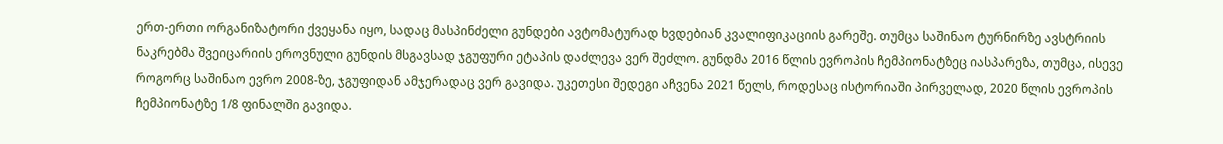ერთ-ერთი ორგანიზატორი ქვეყანა იყო, სადაც მასპინძელი გუნდები ავტომატურად ხვდებიან კვალიფიკაციის გარეშე. თუმცა საშინაო ტურნირზე ავსტრიის ნაკრებმა შვეიცარიის ეროვნული გუნდის მსგავსად ჯგუფური ეტაპის დაძლევა ვერ შეძლო. გუნდმა 2016 წლის ევროპის ჩემპიონატზეც იასპარეზა, თუმცა, ისევე როგორც საშინაო ევრო 2008-ზე, ჯგუფიდან ამჯერადაც ვერ გავიდა. უკეთესი შედეგი აჩვენა 2021 წელს, როდესაც ისტორიაში პირველად, 2020 წლის ევროპის ჩემპიონატზე 1/8 ფინალში გავიდა.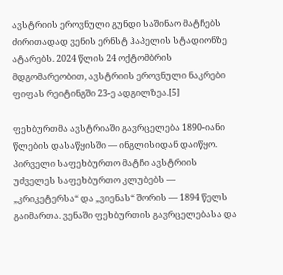ავსტრიის ეროვნული გუნდი საშინაო მატჩებს ძირითადად ვენის ერნსტ ჰაპელის სტადიონზე ატარებს. 2024 წლის 24 ოქტომბრის მდგომარეობით, ავსტრიის ეროვნული ნაკრები ფიფას რეიტინგში 23-ე ადგილზეა.[5]

ფეხბურთმა ავსტრიაში გავრცელება 1890-იანი წლების დასაწყისში — ინგლისიდან დაიწყო. პირველი საფეხბურთო მატჩი ავსტრიის უძველეს საფეხბურთო კლუბებს — „კრიკეტერსა“ და „ვიენას“ შორის — 1894 წელს გაიმართა. ვენაში ფეხბურთის გავრცელებასა და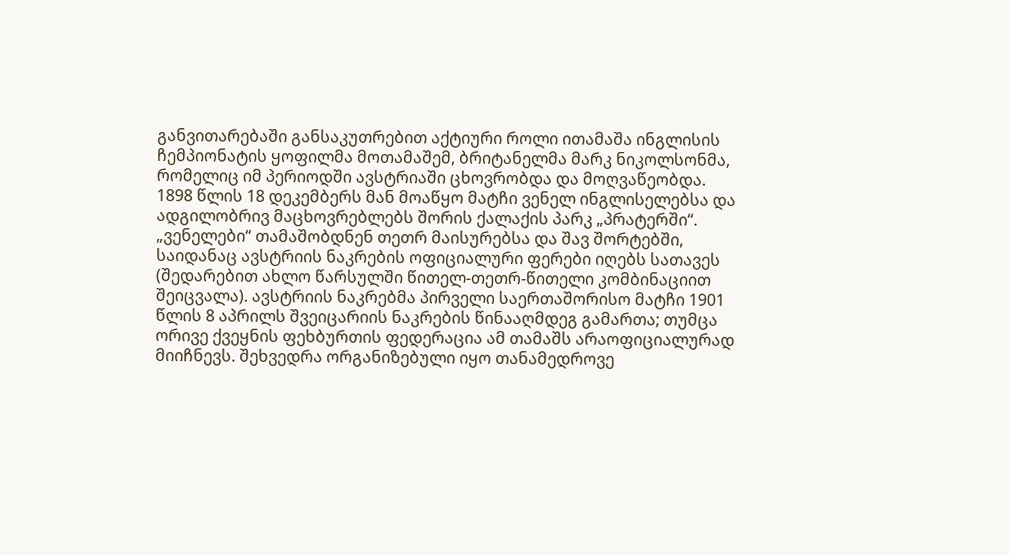განვითარებაში განსაკუთრებით აქტიური როლი ითამაშა ინგლისის ჩემპიონატის ყოფილმა მოთამაშემ, ბრიტანელმა მარკ ნიკოლსონმა, რომელიც იმ პერიოდში ავსტრიაში ცხოვრობდა და მოღვაწეობდა. 1898 წლის 18 დეკემბერს მან მოაწყო მატჩი ვენელ ინგლისელებსა და ადგილობრივ მაცხოვრებლებს შორის ქალაქის პარკ „პრატერში“. „ვენელები“ თამაშობდნენ თეთრ მაისურებსა და შავ შორტებში, საიდანაც ავსტრიის ნაკრების ოფიციალური ფერები იღებს სათავეს (შედარებით ახლო წარსულში წითელ-თეთრ-წითელი კომბინაციით შეიცვალა). ავსტრიის ნაკრებმა პირველი საერთაშორისო მატჩი 1901 წლის 8 აპრილს შვეიცარიის ნაკრების წინააღმდეგ გამართა; თუმცა ორივე ქვეყნის ფეხბურთის ფედერაცია ამ თამაშს არაოფიციალურად მიიჩნევს. შეხვედრა ორგანიზებული იყო თანამედროვე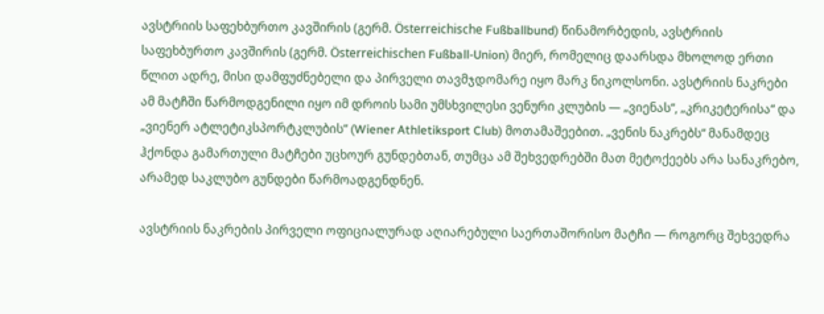ავსტრიის საფეხბურთო კავშირის (გერმ. Österreichische Fußballbund) წინამორბედის, ავსტრიის საფეხბურთო კავშირის (გერმ. Österreichischen Fußball-Union) მიერ, რომელიც დაარსდა მხოლოდ ერთი წლით ადრე, მისი დამფუძნებელი და პირველი თავმჯდომარე იყო მარკ ნიკოლსონი. ავსტრიის ნაკრები ამ მატჩში წარმოდგენილი იყო იმ დროის სამი უმსხვილესი ვენური კლუბის — „ვიენას“, „კრიკეტერისა“ და „ვიენერ ატლეტიკსპორტკლუბის“ (Wiener Athletiksport Club) მოთამაშეებით. „ვენის ნაკრებს“ მანამდეც ჰქონდა გამართული მატჩები უცხოურ გუნდებთან, თუმცა ამ შეხვედრებში მათ მეტოქეებს არა სანაკრებო, არამედ საკლუბო გუნდები წარმოადგენდნენ.

ავსტრიის ნაკრების პირველი ოფიციალურად აღიარებული საერთაშორისო მატჩი — როგორც შეხვედრა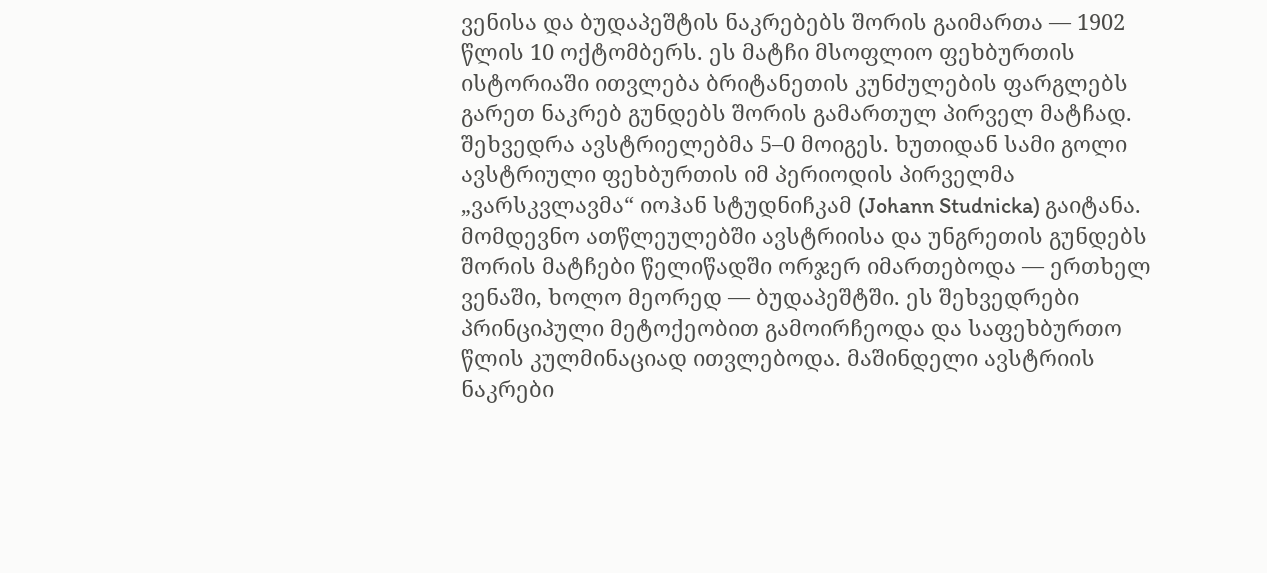ვენისა და ბუდაპეშტის ნაკრებებს შორის გაიმართა — 1902 წლის 10 ოქტომბერს. ეს მატჩი მსოფლიო ფეხბურთის ისტორიაში ითვლება ბრიტანეთის კუნძულების ფარგლებს გარეთ ნაკრებ გუნდებს შორის გამართულ პირველ მატჩად. შეხვედრა ავსტრიელებმა 5–0 მოიგეს. ხუთიდან სამი გოლი ავსტრიული ფეხბურთის იმ პერიოდის პირველმა „ვარსკვლავმა“ იოჰან სტუდნიჩკამ (Johann Studnicka) გაიტანა. მომდევნო ათწლეულებში ავსტრიისა და უნგრეთის გუნდებს შორის მატჩები წელიწადში ორჯერ იმართებოდა — ერთხელ ვენაში, ხოლო მეორედ — ბუდაპეშტში. ეს შეხვედრები პრინციპული მეტოქეობით გამოირჩეოდა და საფეხბურთო წლის კულმინაციად ითვლებოდა. მაშინდელი ავსტრიის ნაკრები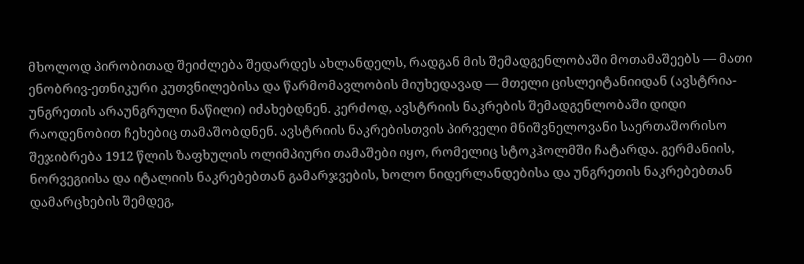მხოლოდ პირობითად შეიძლება შედარდეს ახლანდელს, რადგან მის შემადგენლობაში მოთამაშეებს — მათი ენობრივ-ეთნიკური კუთვნილებისა და წარმომავლობის მიუხედავად — მთელი ცისლეიტანიიდან (ავსტრია-უნგრეთის არაუნგრული ნაწილი) იძახებდნენ. კერძოდ, ავსტრიის ნაკრების შემადგენლობაში დიდი რაოდენობით ჩეხებიც თამაშობდნენ. ავსტრიის ნაკრებისთვის პირველი მნიშვნელოვანი საერთაშორისო შეჯიბრება 1912 წლის ზაფხულის ოლიმპიური თამაშები იყო, რომელიც სტოკჰოლმში ჩატარდა. გერმანიის, ნორვეგიისა და იტალიის ნაკრებებთან გამარჯვების, ხოლო ნიდერლანდებისა და უნგრეთის ნაკრებებთან დამარცხების შემდეგ,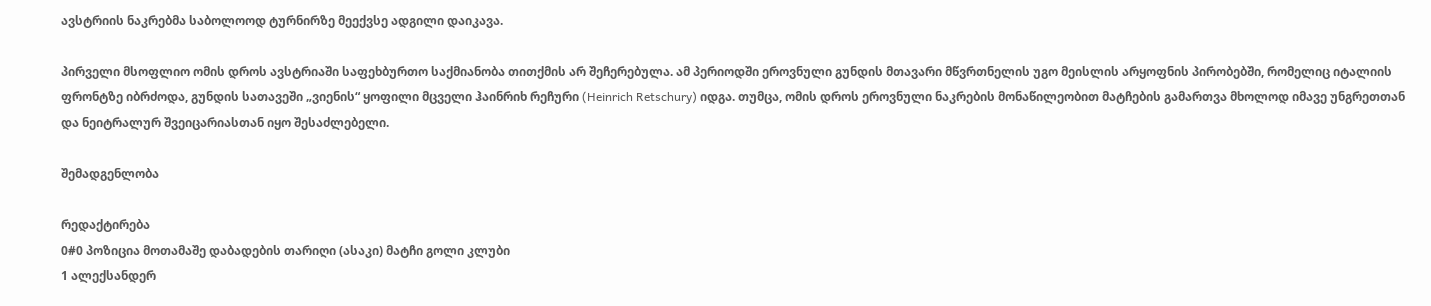ავსტრიის ნაკრებმა საბოლოოდ ტურნირზე მეექვსე ადგილი დაიკავა.

პირველი მსოფლიო ომის დროს ავსტრიაში საფეხბურთო საქმიანობა თითქმის არ შეჩერებულა. ამ პერიოდში ეროვნული გუნდის მთავარი მწვრთნელის უგო მეისლის არყოფნის პირობებში, რომელიც იტალიის ფრონტზე იბრძოდა, გუნდის სათავეში „ვიენის“ ყოფილი მცველი ჰაინრიხ რეჩური (Heinrich Retschury) იდგა. თუმცა, ომის დროს ეროვნული ნაკრების მონაწილეობით მატჩების გამართვა მხოლოდ იმავე უნგრეთთან და ნეიტრალურ შვეიცარიასთან იყო შესაძლებელი.

შემადგენლობა

რედაქტირება
0#0 პოზიცია მოთამაშე დაბადების თარიღი (ასაკი) მატჩი გოლი კლუბი
1 ალექსანდერ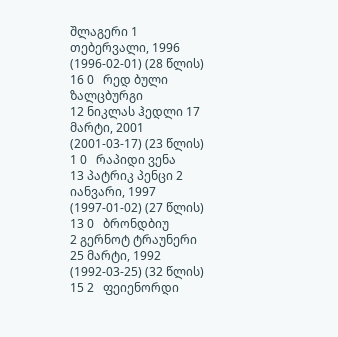შლაგერი 1 თებერვალი, 1996 (1996-02-01) (28 წლის) 16 0   რედ ბული ზალცბურგი
12 ნიკლას ჰედლი 17 მარტი, 2001 (2001-03-17) (23 წლის) 1 0   რაპიდი ვენა
13 პატრიკ პენცი 2 იანვარი, 1997 (1997-01-02) (27 წლის) 13 0   ბრონდბიუ
2 გერნოტ ტრაუნერი 25 მარტი, 1992 (1992-03-25) (32 წლის) 15 2   ფეიენორდი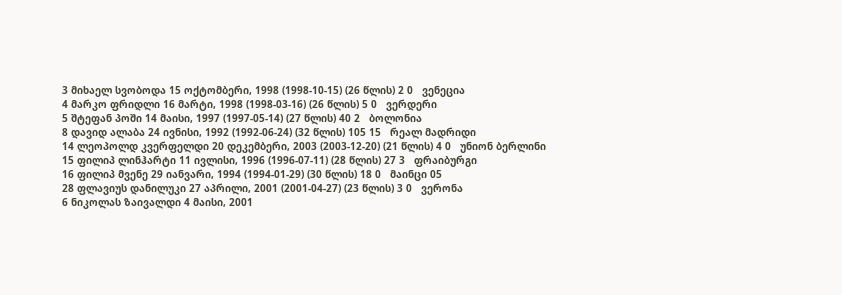3 მიხაელ სვობოდა 15 ოქტომბერი, 1998 (1998-10-15) (26 წლის) 2 0   ვენეცია
4 მარკო ფრიდლი 16 მარტი, 1998 (1998-03-16) (26 წლის) 5 0   ვერდერი
5 შტეფან პოში 14 მაისი, 1997 (1997-05-14) (27 წლის) 40 2   ბოლონია
8 დავიდ ალაბა 24 ივნისი, 1992 (1992-06-24) (32 წლის) 105 15   რეალ მადრიდი
14 ლეოპოლდ კვერფელდი 20 დეკემბერი, 2003 (2003-12-20) (21 წლის) 4 0   უნიონ ბერლინი
15 ფილიპ ლინჰარტი 11 ივლისი, 1996 (1996-07-11) (28 წლის) 27 3   ფრაიბურგი
16 ფილიპ მვენე 29 იანვარი, 1994 (1994-01-29) (30 წლის) 18 0   მაინცი 05
28 ფლავიუს დანილუკი 27 აპრილი, 2001 (2001-04-27) (23 წლის) 3 0   ვერონა
6 ნიკოლას ზაივალდი 4 მაისი, 2001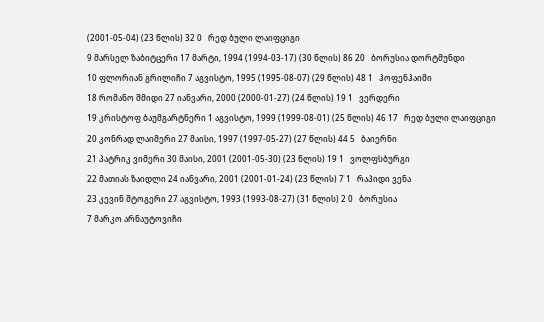(2001-05-04) (23 წლის) 32 0   რედ ბული ლაიფციგი
9 მარსელ ზაბიტცერი 17 მარტი, 1994 (1994-03-17) (30 წლის) 86 20   ბორუსია დორტმუნდი
10 ფლორიან გრილიჩი 7 აგვისტო, 1995 (1995-08-07) (29 წლის) 48 1   ჰოფენჰაიმი
18 რომანო შმიდი 27 იანვარი, 2000 (2000-01-27) (24 წლის) 19 1   ვერდერი
19 კრისტოფ ბაუმგარტნერი 1 აგვისტო, 1999 (1999-08-01) (25 წლის) 46 17   რედ ბული ლაიფციგი
20 კონრად ლაიმერი 27 მაისი, 1997 (1997-05-27) (27 წლის) 44 5   ბაიერნი
21 პატრიკ ვიმერი 30 მაისი, 2001 (2001-05-30) (23 წლის) 19 1   ვოლფსბურგი
22 მათიას ზაიდლი 24 იანვარი, 2001 (2001-01-24) (23 წლის) 7 1   რაპიდი ვენა
23 კევინ შტოგერი 27 აგვისტო, 1993 (1993-08-27) (31 წლის) 2 0   ბორუსია
7 მარკო არნაუტოვიჩი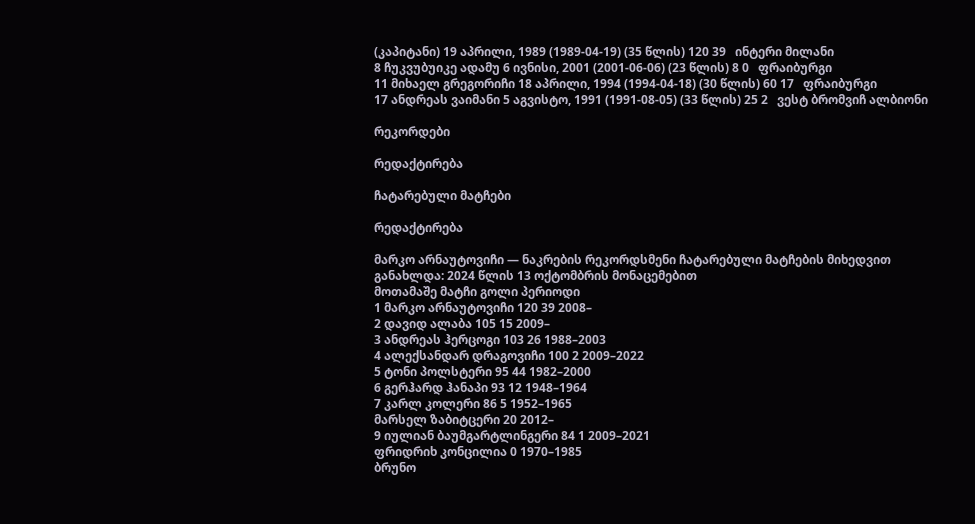(კაპიტანი) 19 აპრილი, 1989 (1989-04-19) (35 წლის) 120 39   ინტერი მილანი
8 ჩუკვუბუიკე ადამუ 6 ივნისი, 2001 (2001-06-06) (23 წლის) 8 0   ფრაიბურგი
11 მიხაელ გრეგორიჩი 18 აპრილი, 1994 (1994-04-18) (30 წლის) 60 17   ფრაიბურგი
17 ანდრეას ვაიმანი 5 აგვისტო, 1991 (1991-08-05) (33 წლის) 25 2   ვესტ ბრომვიჩ ალბიონი

რეკორდები

რედაქტირება

ჩატარებული მატჩები

რედაქტირება

მარკო არნაუტოვიჩი — ნაკრების რეკორდსმენი ჩატარებული მატჩების მიხედვით
განახლდა: 2024 წლის 13 ოქტომბრის მონაცემებით
მოთამაშე მატჩი გოლი პერიოდი
1 მარკო არნაუტოვიჩი 120 39 2008–
2 დავიდ ალაბა 105 15 2009–
3 ანდრეას ჰერცოგი 103 26 1988–2003
4 ალექსანდარ დრაგოვიჩი 100 2 2009–2022
5 ტონი პოლსტერი 95 44 1982–2000
6 გერჰარდ ჰანაპი 93 12 1948–1964
7 კარლ კოლერი 86 5 1952–1965
მარსელ ზაბიტცერი 20 2012–
9 იულიან ბაუმგარტლინგერი 84 1 2009–2021
ფრიდრიხ კონცილია 0 1970–1985
ბრუნო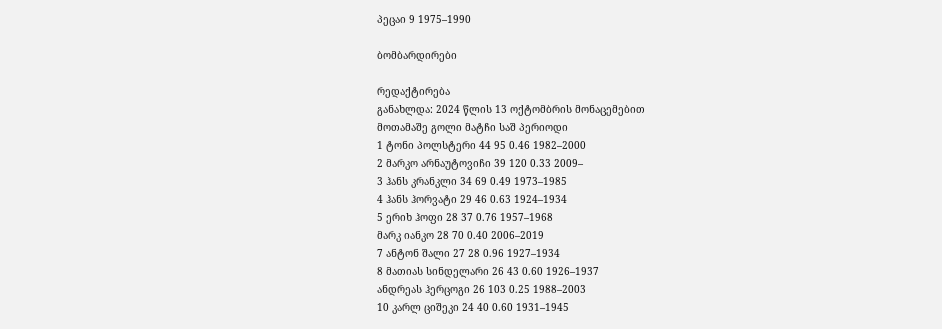პეცაი 9 1975–1990

ბომბარდირები

რედაქტირება
განახლდა: 2024 წლის 13 ოქტომბრის მონაცემებით
მოთამაშე გოლი მატჩი საშ პერიოდი
1 ტონი პოლსტერი 44 95 0.46 1982–2000
2 მარკო არნაუტოვიჩი 39 120 0.33 2009–
3 ჰანს კრანკლი 34 69 0.49 1973–1985
4 ჰანს ჰორვატი 29 46 0.63 1924–1934
5 ერიხ ჰოფი 28 37 0.76 1957–1968
მარკ იანკო 28 70 0.40 2006–2019
7 ანტონ შალი 27 28 0.96 1927–1934
8 მათიას სინდელარი 26 43 0.60 1926–1937
ანდრეას ჰერცოგი 26 103 0.25 1988–2003
10 კარლ ციშეკი 24 40 0.60 1931–1945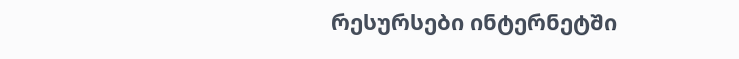რესურსები ინტერნეტში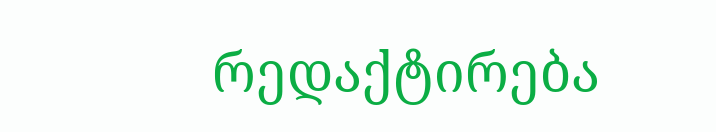რედაქტირება